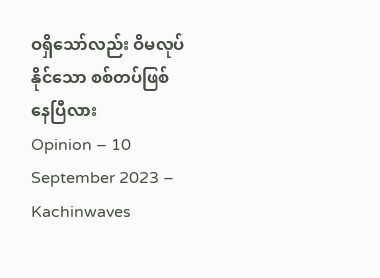ဝရှိသော်လည်း ဝိမလုပ်နိုင်သော စစ်တပ်ဖြစ်နေပြီလား
Opinion – 10 September 2023 – Kachinwaves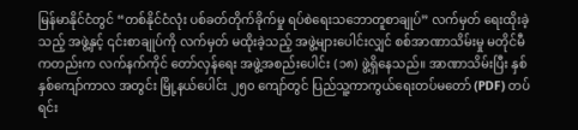မြန်မာနိုင်ငံတွင် “တစ်နိုင်ငံလုံး ပစ်ခတ်တိုက်ခိုက်မှု ရပ်စဲရေးသဘောတူစာချုပ်” လက်မှတ် ရေးထိုးခဲ့သည့် အဖွဲ့နှင့် ၎င်းစာချုပ်ကို လက်မှတ် မထိုးခဲ့သည့် အဖွဲ့များပေါင်းလျှင် စစ်အာဏာသိမ်းမှု မတိုင်မီကတည်းက လက်နက်ကိုင် တော်လှန်ရေး အဖွဲ့အစည်းပေါင်း (၁၈) ဖွဲ့ရှိနေသည်။ အာဏာသိမ်းပြီး နှစ်နှစ်ကျော်ကာလ အတွင်း မြို့နယ်ပေါင်း ၂၅၀ ကျော်တွင် ပြည်သူ့ကာကွယ်ရေးတပ်မတော် (PDF) တပ်ရင်း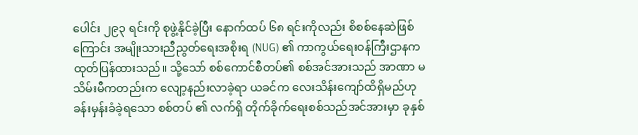ပေါင်း ၂၉၃ ရင်းကို စုဖွဲ့နိုင်ခဲ့ပြီး နောက်ထပ် ၆၈ ရင်းကိုလည်း စိစစ်နေဆဲဖြစ်ကြောင်း အမျိုးသားညီညွတ်ရေးအစိုးရ (NUG) ၏ ကာကွယ်ရေးဝန်ကြီးဌာနက ထုတ်ပြန်ထားသည်။ သို့သော် စစ်ကောင်စီတပ်၏ စစ်အင်အားသည် အာဏာ မသိမ်းမီကတည်းက လျော့နည်းလာခဲ့ရာ ယခင်က လေးသိန်းကျော်ထိရှိမည်ဟု ခန်းမှန်းခံခဲ့ရသော စစ်တပ် ၏ လက်ရှိ တိုက်ခိုက်ရေးစစ်သည်အင်အားမှာ ခုနှစ်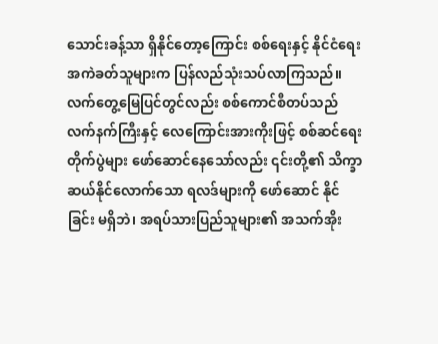သောင်းခန့်သာ ရှိနိုင်တော့ကြောင်း စစ်ရေးနှင့် နိုင်ငံရေး အကဲခတ်သူများက ပြန်လည်သုံးသပ်လာကြသည်။
လက်တွေ့မြေပြင်တွင်လည်း စစ်ကောင်စီတပ်သည် လက်နက်ကြီးနှင့် လေကြောင်းအားကိုးဖြင့် စစ်ဆင်ရေး တိုက်ပွဲများ ဖော်ဆောင်နေသော်လည်း ၎င်းတို့၏ သိက္ခာဆယ်နိုင်လောက်သော ရလဒ်များကို ဖော်ဆောင် နိုင် ခြင်း မရှိဘဲ၊ အရပ်သားပြည်သူများ၏ အသက်အိုး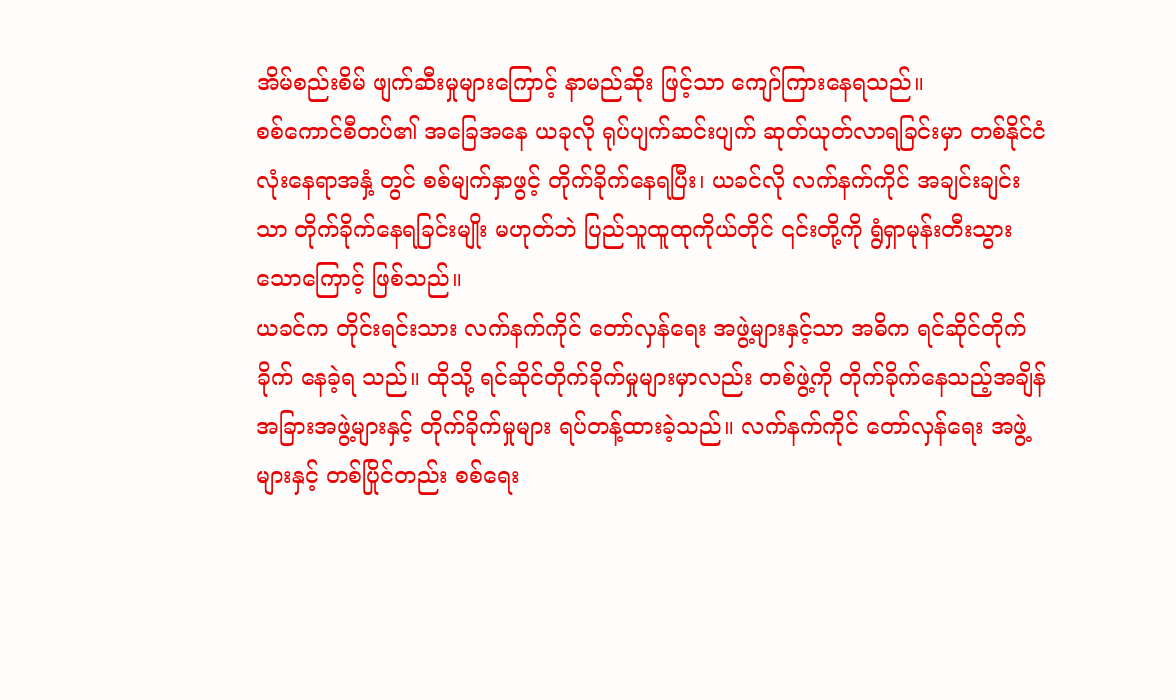အိမ်စည်းစိမ် ဖျက်ဆီးမှုများကြောင့် နာမည်ဆိုး ဖြင့်သာ ကျော်ကြားနေရသည်။
စစ်ကောင်စီတပ်၏ အခြေအနေ ယခုလို ရုပ်ပျက်ဆင်းပျက် ဆုတ်ယုတ်လာရခြင်းမှာ တစ်နိုင်ငံလုံးနေရာအနှံ့ တွင် စစ်မျက်နှာဖွင့် တိုက်ခိုက်နေရပြီး၊ ယခင်လို လက်နက်ကိုင် အချင်းချင်းသာ တိုက်ခိုက်နေရခြင်းမျိုး မဟုတ်ဘဲ ပြည်သူထူထုကိုယ်တိုင် ၎င်းတို့ကို ရွံရှာမုန်းတီးသွားသောကြောင့် ဖြစ်သည်။
ယခင်က တိုင်းရင်းသား လက်နက်ကိုင် တော်လှန်ရေး အဖွဲ့များနှင့်သာ အဓိက ရင်ဆိုင်တိုက်ခိုက် နေခဲ့ရ သည်။ ထိုသို့ ရင်ဆိုင်တိုက်ခိုက်မှုများမှာလည်း တစ်ဖွဲ့ကို တိုက်ခိုက်နေသည့်အချိန် အခြားအဖွဲ့များနှင့် တိုက်ခိုက်မှုများ ရပ်တန့်ထားခဲ့သည်။ လက်နက်ကိုင် တော်လှန်ရေး အဖွဲ့များနှင့် တစ်ပြိုင်တည်း စစ်ရေး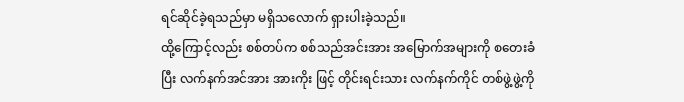ရင်ဆိုင်ခဲ့ရသည်မှာ မရှိသလောက် ရှားပါးခဲ့သည်။
ထို့ကြောင့်လည်း စစ်တပ်က စစ်သည်အင်းအား အမြောက်အများကို စတေးခံပြီး လက်နက်အင်အား အားကိုး ဖြင့် တိုင်းရင်းသား လက်နက်ကိုင် တစ်ဖွဲ့ဖွဲ့ကို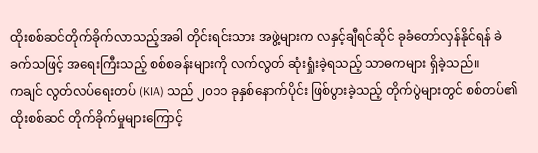ထိုးစစ်ဆင်တိုက်ခိုက်လာသည့်အခါ တိုင်းရင်းသား အဖွဲ့များက လနှင့်ချီရင်ဆိုင် ခုခံတော်လှန်နိုင်ရန် ခဲခက်သဖြင့် အရေးကြီးသည့် စစ်စခန်းများကို လက်လွတ် ဆုံးရှုံးခဲ့ရသည့် သာဓကများ ရှိခဲ့သည်။
ကချင် လွတ်လပ်ရေးတပ် (KIA) သည် ၂၀၁၁ ခုနှစ်နောက်ပိုင်း ဖြစ်ပွားခဲ့သည့် တိုက်ပွဲများတွင် စစ်တပ်၏ ထိုးစစ်ဆင် တိုက်ခိုက်မှုများကြောင့်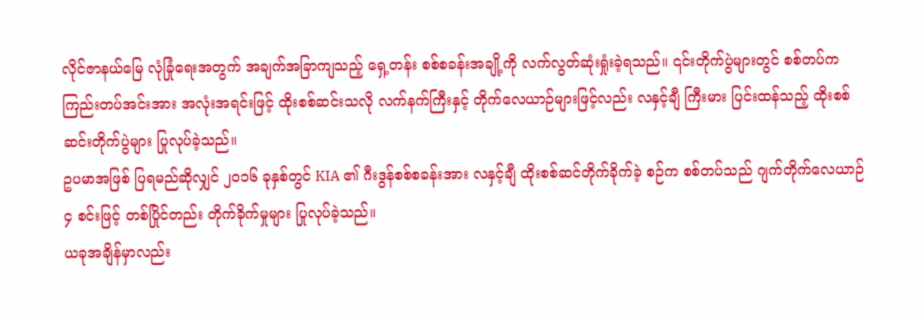လိုင်ဇာနယ်မြေ လုံခြုံရေးအတွက် အချက်အခြာကျသည့် ရှေ့တန်း စစ်စခန်းအချို့ကို လက်လွတ်ဆုံးရှုံးခဲ့ရသည်။ ၎င်းတိုက်ပွဲများတွင် စစ်တပ်က ကြည်းတပ်အင်းအား အလုံးအရင်းဖြင့် ထိုးစစ်ဆင်းသလို လက်နက်ကြီးနှင့် တိုက်လေယာဉ်များဖြင့်လည်း လနှင့်ချီ ကြီးမား ပြင်းထန်သည့် ထိုးစစ်ဆင်းတိုက်ပွဲများ ပြုလုပ်ခဲ့သည်။
ဥပမာအဖြစ် ပြရမည်ဆိုလျှင် ၂၀၁၆ ခုနှစ်တွင် KIA ၏ ဂီးဒွန်စစ်စခန်းအား လနှင့်ချီ ထိုးစစ်ဆင်တိုက်ခိုက်ခဲ့ စဉ်က စစ်တပ်သည် ဂျက်တိုက်လေယာဉ် ၄ စင်းဖြင့် တစ်ပြိုင်တည်း တိုက်ခိုက်မှုများ ပြုလုပ်ခဲ့သည်။
ယခုအချိန်မှာလည်း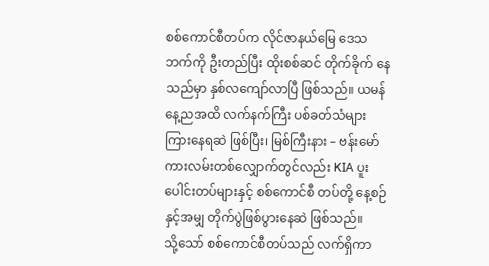စစ်ကောင်စီတပ်က လိုင်ဇာနယ်မြေ ဒေသဘက်ကို ဦးတည်ပြီး ထိုးစစ်ဆင် တိုက်ခိုက် နေသည်မှာ နှစ်လကျော်လာပြီ ဖြစ်သည်။ ယမန်နေ့ညအထိ လက်နက်ကြီး ပစ်ခတ်သံများ ကြားနေရဆဲ ဖြစ်ပြီး၊ မြစ်ကြီးနား – ဗန်းမော် ကားလမ်းတစ်လျှောက်တွင်လည်း KIA ပူးပေါင်းတပ်များနှင့် စစ်ကောင်စီ တပ်တို့ နေ့စဉ်နှင့်အမျှ တိုက်ပွဲဖြစ်ပွားနေဆဲ ဖြစ်သည်။
သို့သော် စစ်ကောင်စီတပ်သည် လက်ရှိကာ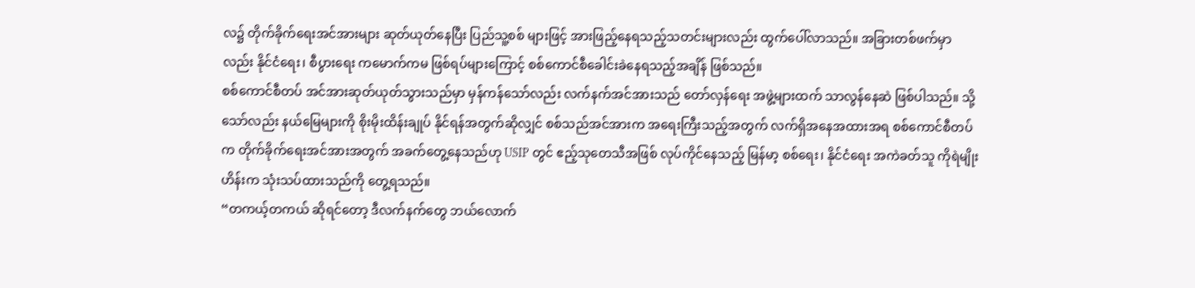လ၌ တိုက်ခိုက်ရေးအင်အားများ ဆုတ်ယုတ်နေပြီး ပြည်သူ့စစ် များဖြင့် အားဖြည့်နေရသည့်သတင်းများလည်း ထွက်ပေါ်လာသည်။ အခြားတစ်ဖက်မှာလည်း နိုင်ငံရေး၊ စီပွားရေး ကမောက်ကမ ဖြစ်ရပ်များကြောင့် စစ်ကောင်စီခေါင်းခဲနေရသည့်အချိန် ဖြစ်သည်။
စစ်ကောင်စီတပ် အင်အားဆုတ်ယုတ်သွားသည်မှာ မှန်ကန်သော်လည်း လက်နက်အင်အားသည် တော်လှန်ရေး အဖွဲ့များထက် သာလွန်နေဆဲ ဖြစ်ပါသည်။ သို့သော်လည်း နယ်မြေများကို စိုးမိုးထိန်းချုပ် နိုင်ရန်အတွက်ဆိုလျှင် စစ်သည်အင်အားက အရေးကြီးသည့်အတွက် လက်ရှိအနေအထားအရ စစ်ကောင်စီတပ်က တိုက်ခိုက်ရေးအင်အားအတွက် အခက်တွေ့နေသည်ဟု USIP တွင် ဧည့်သုတေသီအဖြစ် လုပ်ကိုင်နေသည့် မြန်မာ့ စစ်ရေး၊ နိုင်ငံရေး အကဲခတ်သူ ကိုရဲမျိုးဟိန်းက သုံးသပ်ထားသည်ကို တွေ့ရသည်။
“တကယ့်တကယ် ဆိုရင်တော့ ဒီလက်နက်တွေ ဘယ်လောက်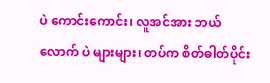ပဲ ကောင်းကောင်း၊ လူအင်အား ဘယ်လောက် ပဲ များများ၊ တပ်က စိတ်ဓါတ်ပိုင်း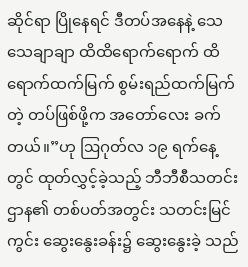ဆိုင်ရာ ပြိုနေရင် ဒီတပ်အနေနဲ့ သေသေချာချာ ထိထိရောက်ရောက် ထိ ရောက်ထက်မြက် စွမ်းရည်ထက်မြက်တဲ့ တပ်ဖြစ်ဖို့က အတော်လေး ခက်တယ်။”ဟု ဩဂုတ်လ ၁၉ ရက်နေ့ တွင် ထုတ်လွှင့်ခဲ့သည့် ဘီဘီစီသတင်းဌာန၏ တစ်ပတ်အတွင်း သတင်းမြင်ကွင်း ဆွေးနွေးခန်း၌ ဆွေးနွေးခဲ့ သည်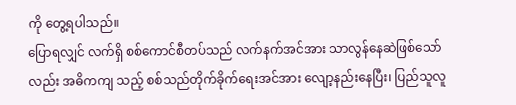ကို တွေ့ရပါသည်။
ပြောရလျှင် လက်ရှိ စစ်ကောင်စီတပ်သည် လက်နက်အင်အား သာလွန်နေဆဲဖြစ်သော်လည်း အဓိကကျ သည့် စစ်သည်တိုက်ခိုက်ရေးအင်အား လျော့နည်းနေပြီး၊ ပြည်သူလူ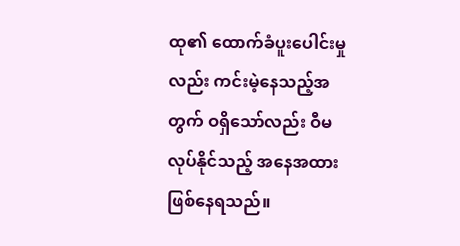ထု၏ ထောက်ခံပူးပေါင်းမှုလည်း ကင်းမဲ့နေသည့်အတွက် ဝရှိသော်လည်း ဝီမလုပ်နိုင်သည့် အနေအထား ဖြစ်နေရသည်။